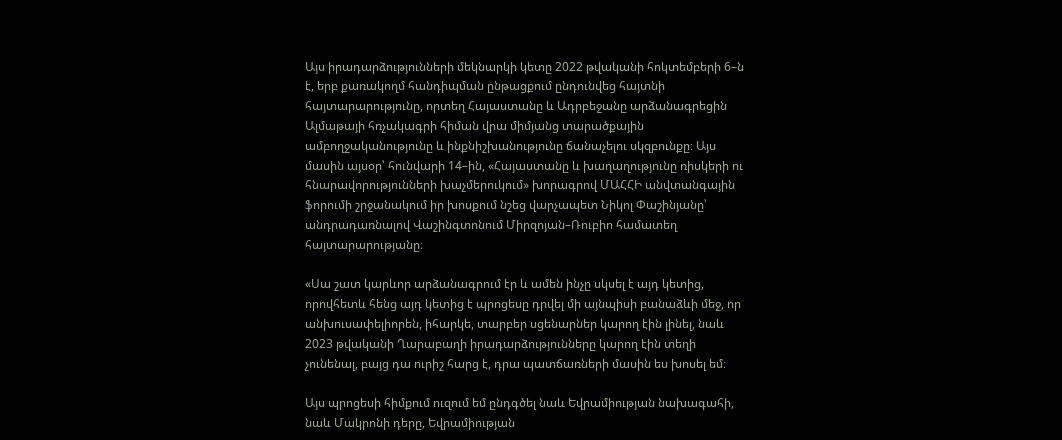Այս իրադարձությունների մեկնարկի կետը 2022 թվականի հոկտեմբերի 6–ն է, երբ քառակողմ հանդիպման ընթացքում ընդունվեց հայտնի հայտարարությունը, որտեղ Հայաստանը և Ադրբեջանը արձանագրեցին Ալմաթայի հռչակագրի հիման վրա միմյանց տարածքային ամբողջականությունը և ինքնիշխանությունը ճանաչելու սկզբունքը։ Այս մասին այսօր՝ հունվարի 14–ին, «Հայաստանը և խաղաղությունը ռիսկերի ու հնարավորությունների խաչմերուկում» խորագրով ՄԱՀՀԻ անվտանգային ֆորումի շրջանակում իր խոսքում նշեց վարչապետ Նիկոլ Փաշինյանը՝ անդրադառնալով Վաշինգտոնում Միրզոյան–Ռուբիո համատեղ հայտարարությանը։

«Սա շատ կարևոր արձանագրում էր և ամեն ինչը սկսել է այդ կետից, որովհետև հենց այդ կետից է պրոցեսը դրվել մի այնպիսի բանաձևի մեջ, որ անխուսափելիորեն, իհարկե, տարբեր սցենարներ կարող էին լինել, նաև 2023 թվականի Ղարաբաղի իրադարձությունները կարող էին տեղի չունենալ, բայց դա ուրիշ հարց է, դրա պատճառների մասին ես խոսել եմ։

Այս պրոցեսի հիմքում ուզում եմ ընդգծել նաև Եվրամիության նախագահի, նաև Մակրոնի դերը, Եվրամիության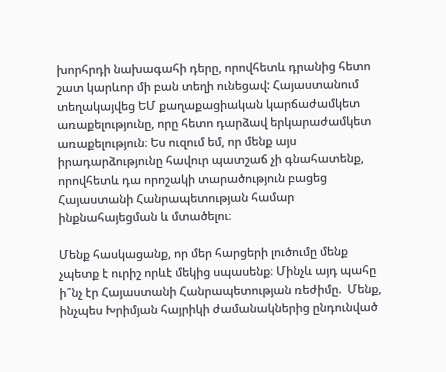խորհրդի նախագահի դերը, որովհետև դրանից հետո շատ կարևոր մի բան տեղի ունեցավ: Հայաստանում տեղակայվեց ԵՄ քաղաքացիական կարճաժամկետ առաքելությունը, որը հետո դարձավ երկարաժամկետ առաքելություն։ Ես ուզում եմ, որ մենք այս իրադարձությունը հավուր պատշաճ չի գնահատենք, որովհետև դա որոշակի տարածություն բացեց Հայաստանի Հանրապետության համար ինքնահայեցման և մտածելու։

Մենք հասկացանք, որ մեր հարցերի լուծումը մենք չպետք է ուրիշ որևէ մեկից սպասենք։ Մինչև այդ պահը ի՞նչ էր Հայաստանի Հանրապետության ռեժիմը.  Մենք, ինչպես Խրիմյան հայրիկի ժամանակներից ընդունված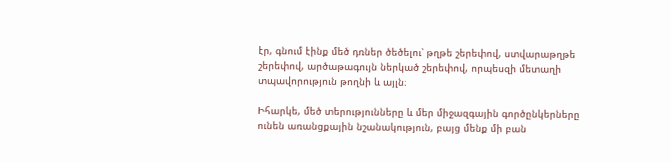էր, գնում էինք մեծ դռներ ծեծելու՝ թղթե շերեփով, ստվարաթղթե շերեփով, արծաթագույն ներկած շերեփով, որպեսզի մետաղի տպավորություն թողնի և այլն։

Իհարկե, մեծ տերությունները և մեր միջազգային գործընկերները ունեն առանցքային նշանակություն, բայց մենք մի բան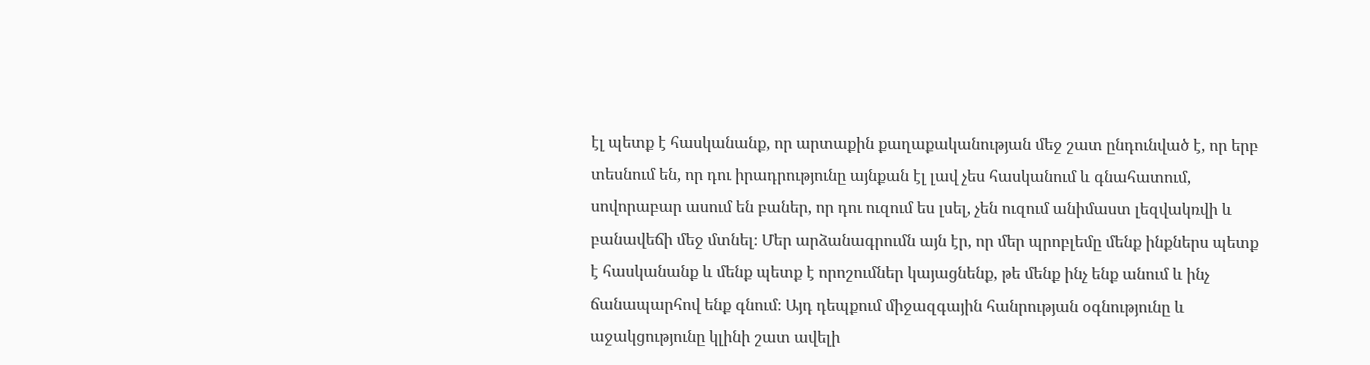էլ պետք է հասկանանք, որ արտաքին քաղաքականության մեջ շատ ընդունված է, որ երբ տեսնում են, որ դու իրադրությունը այնքան էլ լավ չես հասկանում և գնահատում, սովորաբար ասում են բաներ, որ դու ուզում ես լսել, չեն ուզում անիմաստ լեզվակռվի և բանավեճի մեջ մտնել։ Մեր արձանագրումն այն էր, որ մեր պրոբլեմը մենք ինքներս պետք է հասկանանք և մենք պետք է որոշումներ կայացնենք, թե մենք ինչ ենք անում և ինչ ճանապարհով ենք գնում։ Այդ դեպքում միջազգային հանրության օգնությունը և աջակցությունը կլինի շատ ավելի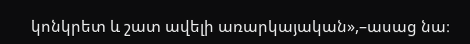կոնկրետ և շատ ավելի առարկայական»,–ասաց նա։